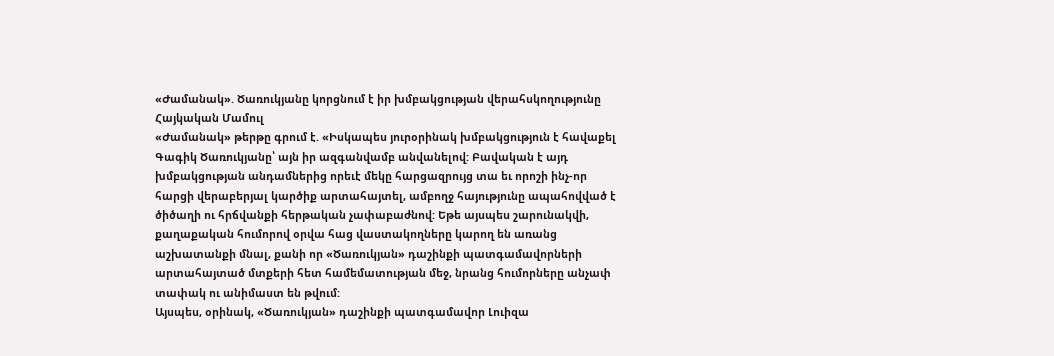«Ժամանակ». Ծառուկյանը կորցնում է իր խմբակցության վերահսկողությունը
Հայկական Մամուլ
«Ժամանակ» թերթը գրում է. «Իսկապես յուրօրինակ խմբակցություն է հավաքել Գագիկ Ծառուկյանը՝ այն իր ազգանվամբ անվանելով: Բավական է այդ խմբակցության անդամներից որեւէ մեկը հարցազրույց տա եւ որոշի ինչ-որ հարցի վերաբերյալ կարծիք արտահայտել, ամբողջ հայությունը ապահովված է ծիծաղի ու հրճվանքի հերթական չափաբաժնով: Եթե այսպես շարունակվի, քաղաքական հումորով օրվա հաց վաստակողները կարող են առանց աշխատանքի մնալ, քանի որ «Ծառուկյան» դաշինքի պատգամավորների արտահայտած մտքերի հետ համեմատության մեջ, նրանց հումորները անչափ տափակ ու անիմաստ են թվում:
Այսպես, օրինակ, «Ծառուկյան» դաշինքի պատգամավոր Լուիզա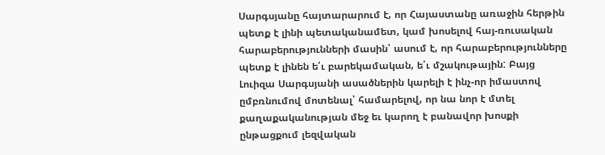Սարգսյանը հայտարարում է, որ Հայաստանը առաջին հերթին պետք է լինի պետականամետ, կամ խոսելով հայ-ռուսական հարաբերությունների մասին՝ ասում է, որ հարաբերությունները պետք է լինեն ե՛ւ բարեկամական, ե՛ւ մշակութային: Բայց Լուիզա Սարգսյանի ասածներին կարելի է ինչ-որ իմաստով ըմբռնումով մոտենալ՝ համարելով, որ նա նոր է մտել քաղաքականության մեջ եւ կարող է բանավոր խոսքի ընթացքում լեզվական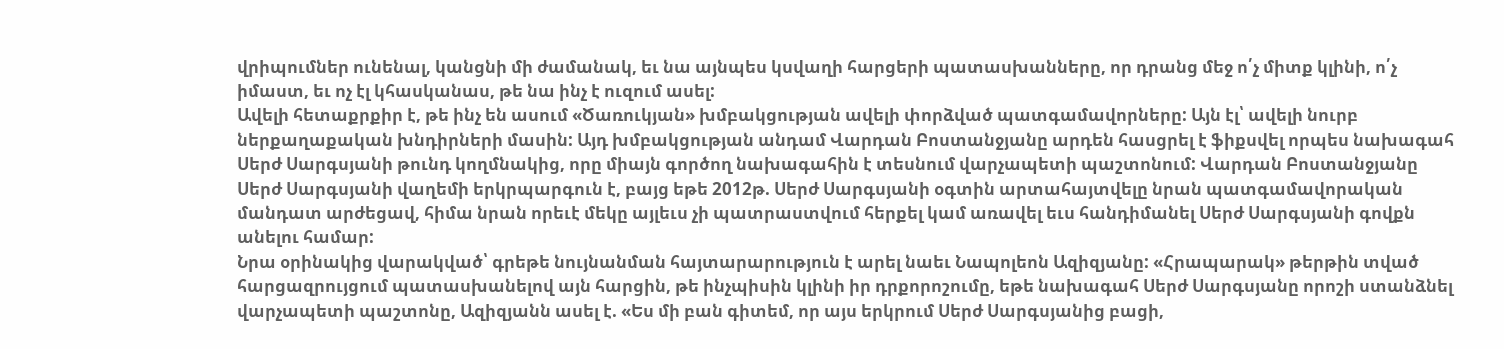վրիպումներ ունենալ, կանցնի մի ժամանակ, եւ նա այնպես կսվաղի հարցերի պատասխանները, որ դրանց մեջ ո՛չ միտք կլինի, ո՛չ իմաստ, եւ ոչ էլ կհասկանաս, թե նա ինչ է ուզում ասել:
Ավելի հետաքրքիր է, թե ինչ են ասում «Ծառուկյան» խմբակցության ավելի փորձված պատգամավորները: Այն էլ՝ ավելի նուրբ ներքաղաքական խնդիրների մասին: Այդ խմբակցության անդամ Վարդան Բոստանջյանը արդեն հասցրել է ֆիքսվել որպես նախագահ Սերժ Սարգսյանի թունդ կողմնակից, որը միայն գործող նախագահին է տեսնում վարչապետի պաշտոնում: Վարդան Բոստանջյանը Սերժ Սարգսյանի վաղեմի երկրպարգուն է, բայց եթե 2012թ. Սերժ Սարգսյանի օգտին արտահայտվելը նրան պատգամավորական մանդատ արժեցավ, հիմա նրան որեւէ մեկը այլեւս չի պատրաստվում հերքել կամ առավել եւս հանդիմանել Սերժ Սարգսյանի գովքն անելու համար:
Նրա օրինակից վարակված՝ գրեթե նույնանման հայտարարություն է արել նաեւ Նապոլեոն Ազիզյանը: «Հրապարակ» թերթին տված հարցազրույցում պատասխանելով այն հարցին, թե ինչպիսին կլինի իր դրքորոշումը, եթե նախագահ Սերժ Սարգսյանը որոշի ստանձնել վարչապետի պաշտոնը, Ազիզյանն ասել է. «Ես մի բան գիտեմ, որ այս երկրում Սերժ Սարգսյանից բացի,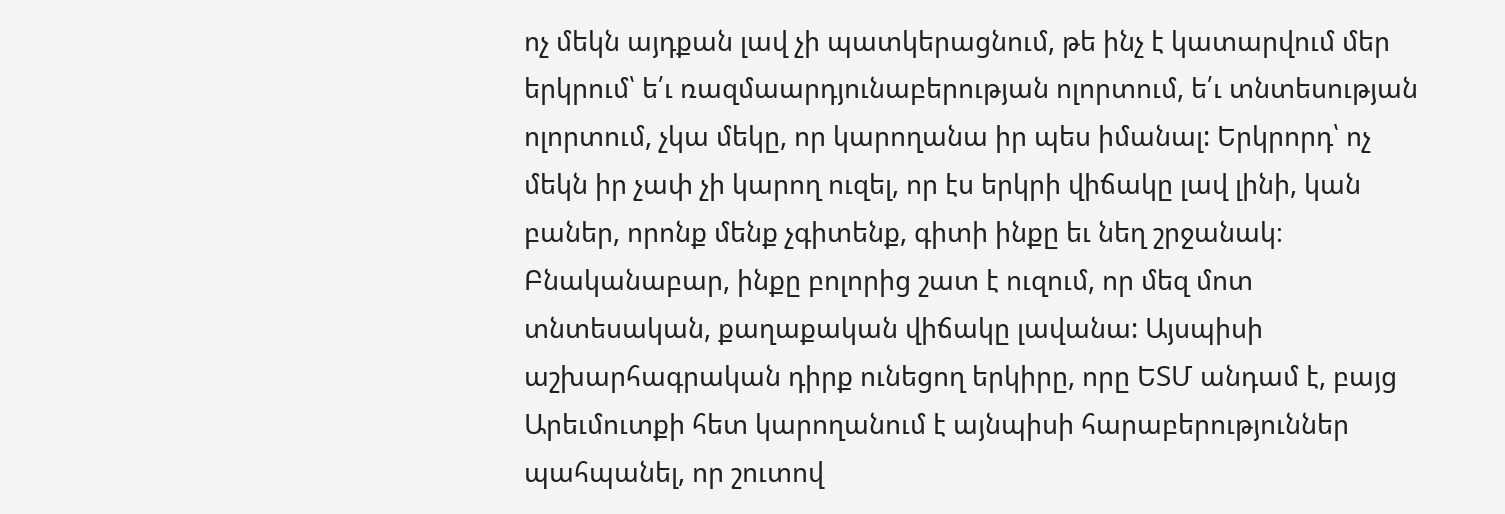ոչ մեկն այդքան լավ չի պատկերացնում, թե ինչ է կատարվում մեր երկրում՝ ե՛ւ ռազմաարդյունաբերության ոլորտում, ե՛ւ տնտեսության ոլորտում, չկա մեկը, որ կարողանա իր պես իմանալ: Երկրորդ՝ ոչ մեկն իր չափ չի կարող ուզել, որ էս երկրի վիճակը լավ լինի, կան բաներ, որոնք մենք չգիտենք, գիտի ինքը եւ նեղ շրջանակ։ Բնականաբար, ինքը բոլորից շատ է ուզում, որ մեզ մոտ տնտեսական, քաղաքական վիճակը լավանա: Այսպիսի աշխարհագրական դիրք ունեցող երկիրը, որը ԵՏՄ անդամ է, բայց Արեւմուտքի հետ կարողանում է այնպիսի հարաբերություններ պահպանել, որ շուտով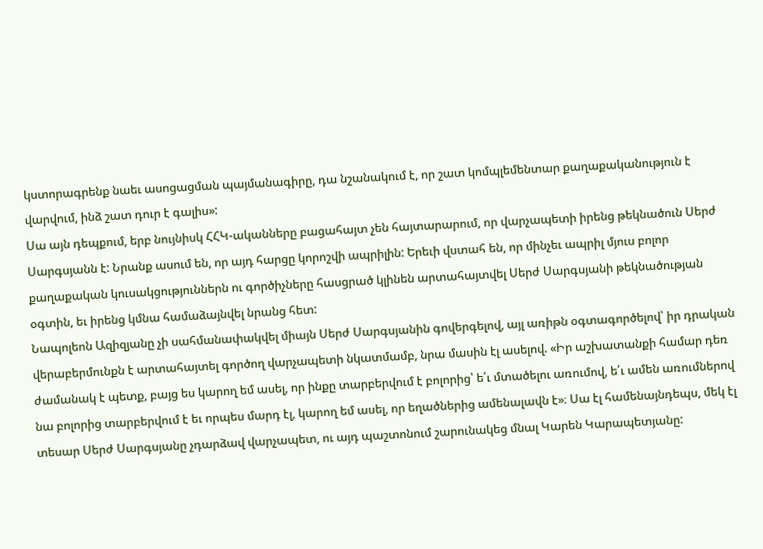կստորագրենք նաեւ ասոցացման պայմանագիրը, դա նշանակում է, որ շատ կոմպլեմենտար քաղաքականություն է վարվում, ինձ շատ դուր է գալիս»:
Սա այն դեպքում, երբ նույնիսկ ՀՀԿ-ականները բացահայտ չեն հայտարարում, որ վարչապետի իրենց թեկնածուն Սերժ Սարգսյանն է: Նրանք ասում են, որ այդ հարցը կորոշվի ապրիլին: Երեւի վստահ են, որ մինչեւ ապրիլ մյուս բոլոր քաղաքական կուսակցություններն ու գործիչները հասցրած կլինեն արտահայտվել Սերժ Սարգսյանի թեկնածության օգտին, եւ իրենց կմնա համաձայնվել նրանց հետ:
Նապոլեոն Ազիզյանը չի սահմանափակվել միայն Սերժ Սարգսյանին գովերգելով, այլ առիթն օգտագործելով՝ իր դրական վերաբերմունքն է արտահայտել գործող վարչապետի նկատմամբ, նրա մասին էլ ասելով. «Իր աշխատանքի համար դեռ ժամանակ է պետք, բայց ես կարող եմ ասել, որ ինքը տարբերվում է բոլորից՝ ե՛ւ մտածելու առումով, ե՛ւ ամեն առումներով նա բոլորից տարբերվում է եւ որպես մարդ էլ, կարող եմ ասել, որ եղածներից ամենալավն է»։ Սա էլ համենայնդեպս, մեկ էլ տեսար Սերժ Սարգսյանը չդարձավ վարչապետ, ու այդ պաշտոնում շարունակեց մնալ Կարեն Կարապետյանը: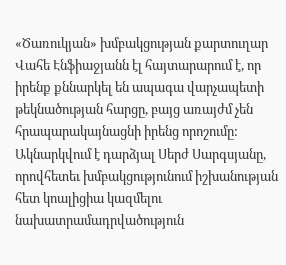«Ծառուկյան» խմբակցության քարտուղար Վահե Էնֆիաջյանն էլ հայտարարում է, որ իրենք քննարկել են ապագա վարչապետի թեկնածության հարցը, բայց առայժմ չեն հրապարակայնացնի իրենց որոշումը: Ակնարկվում է դարձյալ Սերժ Սարգսյանը, որովհետեւ խմբակցությունում իշխանության հետ կոալիցիա կազմելու նախատրամադրվածություն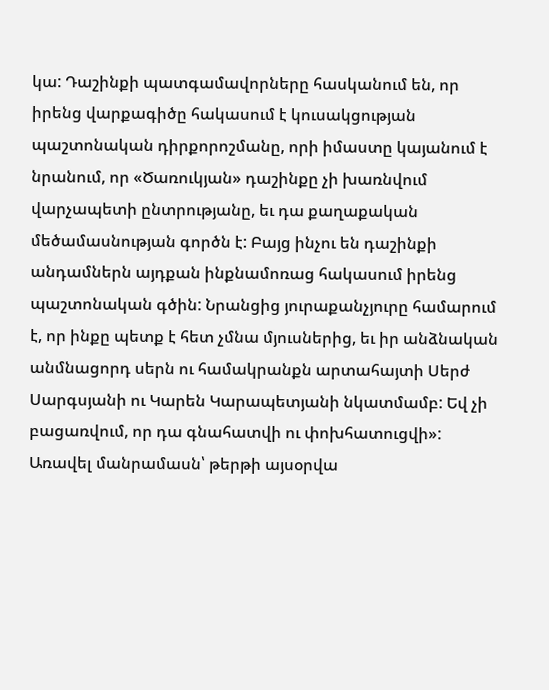կա: Դաշինքի պատգամավորները հասկանում են, որ իրենց վարքագիծը հակասում է կուսակցության պաշտոնական դիրքորոշմանը, որի իմաստը կայանում է նրանում, որ «Ծառուկյան» դաշինքը չի խառնվում վարչապետի ընտրությանը, եւ դա քաղաքական մեծամասնության գործն է: Բայց ինչու են դաշինքի անդամներն այդքան ինքնամոռաց հակասում իրենց պաշտոնական գծին: Նրանցից յուրաքանչյուրը համարում է, որ ինքը պետք է հետ չմնա մյուսներից, եւ իր անձնական անմնացորդ սերն ու համակրանքն արտահայտի Սերժ Սարգսյանի ու Կարեն Կարապետյանի նկատմամբ: Եվ չի բացառվում, որ դա գնահատվի ու փոխհատուցվի»:
Առավել մանրամասն՝ թերթի այսօրվա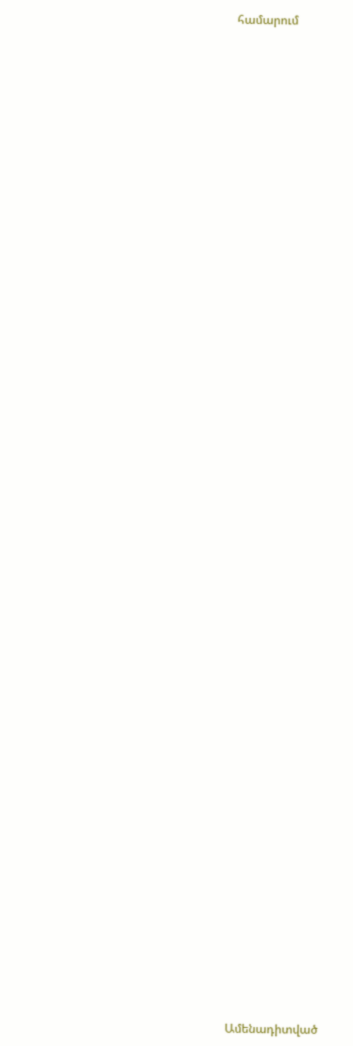համարում


















































Ամենադիտված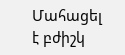Մահացել է բժիշկ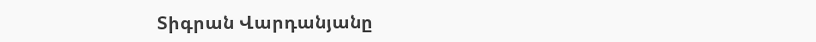Տիգրան Վարդանյանը